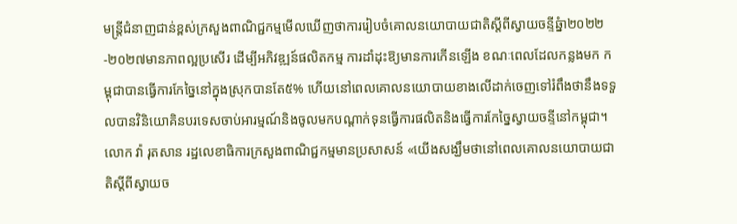មន្ត្រីជំនាញជាន់ខ្ពស់ក្រសួងពាណិជ្ជកម្មមើលឃើញថាការរៀបចំគោលនយោបាយជាតិស្តីពីស្វាយចន្ទីឆ្នំា២០២២-២០២៧មានភាពល្អប្រសើរ ដើម្បីអភិវឌ្ឍន៍ផលិតកម្ម ការដាំដុះឱ្យមានការកើនឡើង ខណៈពេលដែលកន្លងមក កម្ពុជាបានធ្វើការកែច្នៃនៅក្នុងស្រុកបានតែ៥% ហើយនៅពេលគោលនយោបាយខាងលើដាក់ចេញទៅរំពឹងថានឹងទទួលបានវិនិយោគិនបរទេសចាប់អារម្មណ៍និងចូលមកបណ្តាក់ទុនធ្វើការផលិតនិងធ្វើការកែច្នៃស្វាយចន្ទីនៅកម្ពុជា។
លោក វ៉ា រុតសាន រដ្ឋលេខាធិការក្រសួងពាណិជ្ជកម្មមានប្រសាសន៍ «យើងសង្ឃឹមថានៅពេលគោលនយោបាយជាតិស្តីពីស្វាយច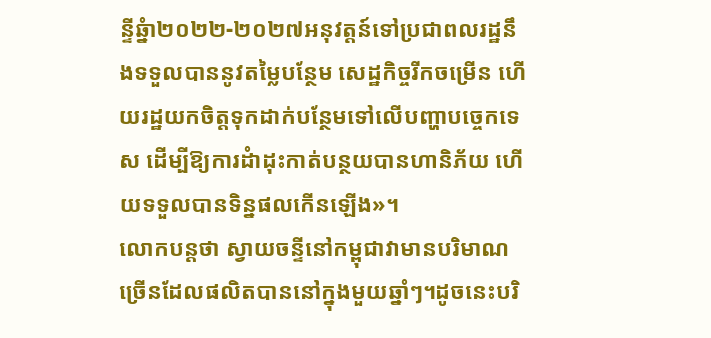ន្ទីឆ្នំា២០២២-២០២៧អនុវត្តន៍ទៅប្រជាពលរដ្ឋនឹងទទួលបាននូវតម្លៃបន្ថែម សេដ្ឋកិច្ចរីកចម្រើន ហើយរដ្ឋយកចិត្តទុកដាក់បន្ថែមទៅលើបញ្ហាបច្ចេកទេស ដើម្បីឱ្យការដំាដុះកាត់បន្ថយបានហានិភ័យ ហើយទទួលបានទិន្នផលកើនឡើង»។
លោកបន្តថា ស្វាយចន្ទីនៅកម្ពុជាវាមានបរិមាណច្រើនដែលផលិតបាននៅក្នុងមួយឆ្នាំៗ។ដូចនេះបរិ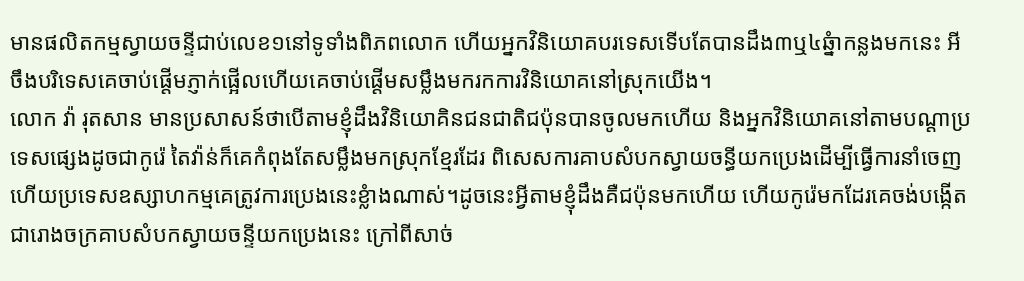មានផលិតកម្មស្វាយចន្ទីជាប់លេខ១នៅទូទាំងពិភពលោក ហើយអ្នកវិនិយោគបរទេសទើបតែបានដឹង៣ឬ៤ឆ្នំាកន្លងមកនេះ អីចឹងបរិទេសគេចាប់ផ្តើមភ្ញាក់ផ្អើលហើយគេចាប់ផ្តើមសម្លឹងមករកការវិនិយោគនៅស្រុកយើង។
លោក វ៉ា រុតសាន មានប្រសាសន៍ថាបើតាមខ្ញុំដឹងវិនិយោគិនជនជាតិជប៉ុនបានចូលមកហើយ និងអ្នកវិនិយោគនៅតាមបណ្តាប្រទេសផ្សេងដូចជាកូរ៉េ តៃវ៉ាន់ក៏គេកំពុងតែសម្លឹងមកស្រុកខ្មែរដែរ ពិសេសការគាបសំបកស្វាយចន្ធីយកប្រេងដើម្បីធ្វើការនាំចេញហើយប្រទេសឧស្សាហកម្មគេត្រូវការប្រេងនេះខ្លំាងណាស់។ដូចនេះអ្វីតាមខ្ញុំដឹងគឺជប៉ុនមកហើយ ហើយកូរ៉េមកដែរគេចង់បង្កើតជារោងចក្រគាបសំបកស្វាយចន្ទីយកប្រេងនេះ ក្រៅពីសាច់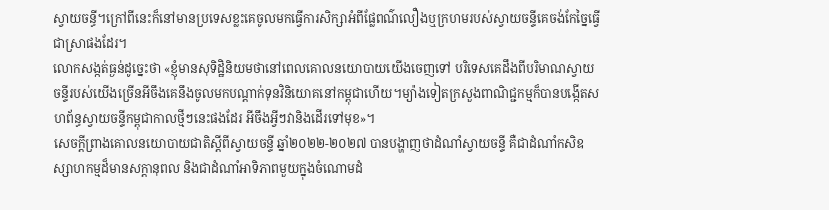ស្វាយចន្ធី។ក្រៅពីនេះក៏នៅមានប្រទេសខ្លះគេចូលមកធ្វើការសិក្សាអំពីផ្លែពណ៌លឿងឬក្រហមរបស់ស្វាយចន្ទីគេចង់កែច្នៃធ្វើជាស្រាផងដែរ។
លោកសង្កត់ធ្ងន់ដូច្នេះថា «ខ្ញុំមានសុទិដ្ឋិនិយមថានៅពេលគោលនយោបាយយើងចេញទៅ បរិទេសគេដឹងពីបរិមាណស្វាយចន្ទីរបស់យើងច្រើនអីចឹងគេនឹងចូលមកបណ្តាក់ទុនវិនិយោគនៅកម្ពុជាហើយ។ម្យ៉ាងទៀតក្រសួងពាណិជ្ជកម្មក៏បានបង្កើតសហព័ន្ធស្វាយចន្ទីកម្ពុជាកាលថ្មីៗនេះផងដែរ អីចឹងអ្វីៗវានិងដើរទៅមុខ»។
សេចក្តីព្រាងគោលនយោបាយជាតិស្តីពីស្វាយចន្ទី ឆ្នាំ២០២២-២០២៧ បានបង្ហាញថាដំណាំស្វាយចន្ទី គឺជាដំណាំកសិឧស្សាហកម្មដ៏មានសក្តានុពល និងជាដំណាំអាទិភាពមួយក្នុងចំណោមដំ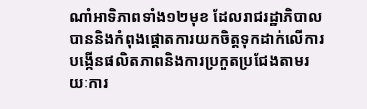ណាំអាទិភាពទាំង១២មុខ ដែលរាជរដ្ឋាភិបាលបាននិងកំពុងផ្តោតការយកចិត្តទុកដាក់លើការបង្កើនផលិតភាពនិងការប្រកួតប្រជែងតាមរយៈការ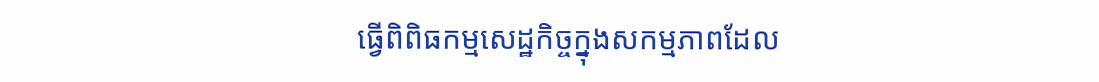ធ្វើពិពិធកម្មសេដ្ឋកិច្ចក្នុងសកម្មភាពដែល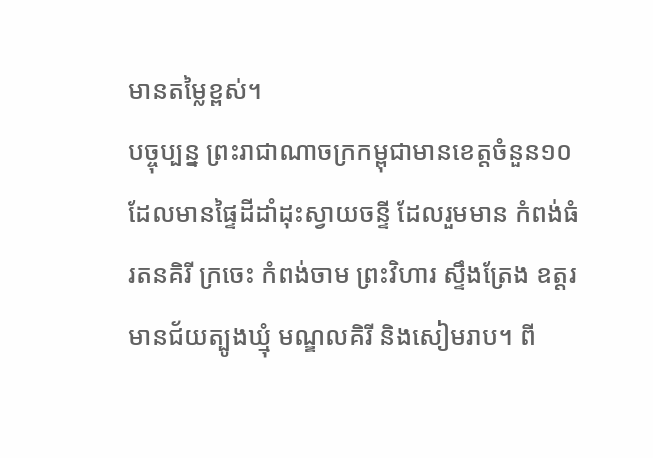មានតម្លៃខ្ពស់។
បច្ចុប្បន្ន ព្រះរាជាណាចក្រកម្ពុជាមានខេត្តចំនួន១០ ដែលមានផ្ទៃដីដាំដុះស្វាយចន្ទី ដែលរួមមាន កំពង់ធំ រតនគិរី ក្រចេះ កំពង់ចាម ព្រះវិហារ ស្ទឹងត្រែង ឧត្តរមានជ័យត្បូងឃ្មុំ មណ្ឌលគិរី និងសៀមរាប។ ពី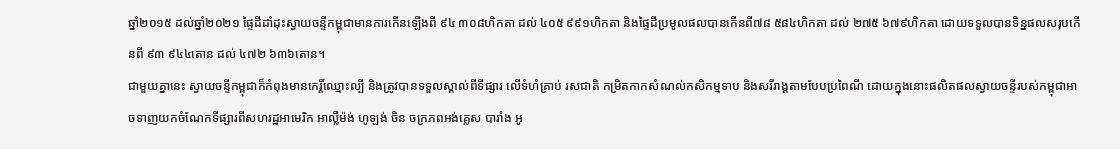ឆ្នាំ២០១៥ ដល់ឆ្នាំ២០២១ ផ្ទៃដីដាំដុះស្វាយចន្ទីកម្ពុជាមានការកើនឡើងពី ៩៤ ៣០៨ហិកតា ដល់ ៤០៥ ៩៩១ហិកតា និងផ្ទៃដីប្រមូលផលបានកើនពី៧៨ ៥៨៤ហិកតា ដល់ ២៧៥ ៦៧៩ហិកតា ដោយទទួលបានទិន្នផលសរុបកើនពី ៩៣ ៩៤៤តោន ដល់ ៤៧២ ៦៣៦តោន។
ជាមួយគ្នានេះ ស្វាយចន្ទីកម្ពុជាក៏កំពុងមានកេរ្តិ៍ឈ្មោះល្បី និងត្រូវបានទទួលស្គាល់ពីទីផ្សារ លើទំហំគ្រាប់ រសជាតិ កម្រិតកាកសំណល់កសិកម្មទាប និងសរីរាង្គតាមបែបប្រពៃណី ដោយក្នុងនោះផលិតផលស្វាយចន្ទីរបស់កម្ពុជាអាចទាញយកចំណែកទីផ្សារពីសហរដ្ឋអាមេរិក អាល្លឺម៉ង់ ហូឡង់ ចិន ចក្រភពអង់គ្លេស បារាំង អូ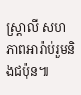ស្ត្រាលី សហភាពអារ៉ាប់រួមនិងជប៉ុន៕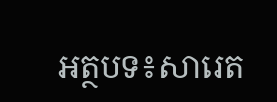អត្ថបទ៖សារេត